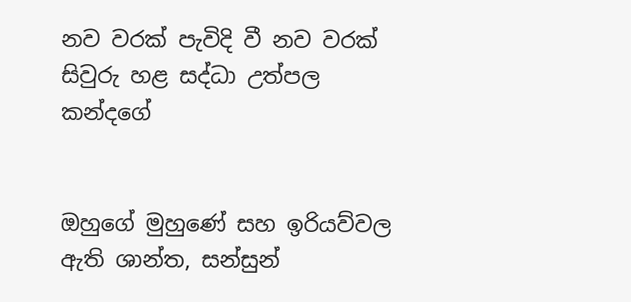නව වරක් පැවිදි වී නව වරක් සිවුරු හළ සද්ධා උත්පල කන්දගේ


ඔහුගේ මුහුණේ සහ ඉරියව්වල ඇති ශාන්ත, සන්සුන්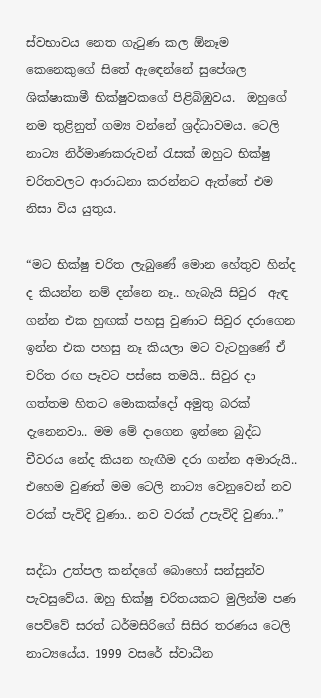ස්වභාවය නෙත ගැටුණ කල ඕනෑම කෙනෙකුගේ සිතේ ඇඳෙන්නේ සුපේශල ශික්ෂාකාමී භික්ෂුවකගේ පිළිබිඹුවය.  ඔහුගේ නම තුළිනුත් ගම්‍ය වන්නේ ශ්‍රද්ධාවමය. ටෙලි නාට්‍ය නිර්මාණකරුවන් රැසක් ඔහුට භික්ෂු චරිතවලට ආරාධනා කරන්නට ඇත්තේ එම නිසා විය යුතුය.

“මට භික්ෂු චරිත ලැබුණේ මොන හේතුව හින්ද ද කියන්න නම් දන්නෙ නෑ.. හැබැයි සිවුර  ඇඳ ගන්න එක හුඟක් පහසු වුණාට සිවුර දරාගෙන ඉන්න එක පහසු නෑ කියලා මට වැටහුණේ ඒ චරිත රඟ පෑවට පස්සෙ තමයි.. සිවුර දා ගත්තම හිතට මොකක්දෝ අමුතු බරක් දැනෙනවා.. මම මේ දාගෙන ඉන්නෙ බුද්ධ චීවරය නේද කියන හැඟීම දරා ගන්න අමාරුයි.. එහෙම වුණත් මම ටෙලි නාට්‍ය වෙනුවෙන් නව වරක් පැවිදි වුණා.. නව වරක් උපැවිදි වුණා..”

සද්ධා උත්පල කන්දගේ බොහෝ සන්සුන්ව පැවසුවේය. ඔහු භික්ෂු චරිතයකට මුලින්ම පණ පෙව්වේ සරත් ධර්මසිරිගේ සිසිර තරණය ටෙලි නාට්‍යයේය. 1999 වසරේ ස්වාධීන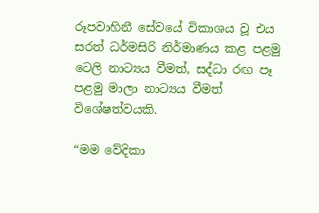රූපවාහිනී සේවයේ විකාශය වූ එය සරත් ධර්මසිරි නිර්මාණය කළ පළමු ටෙලි නාට්‍යය වීමත්, සද්ධා රඟ පෑ පළමු මාලා නාට්‍යය වීමත් විශේෂත්වයකි.

“මම වේදිකා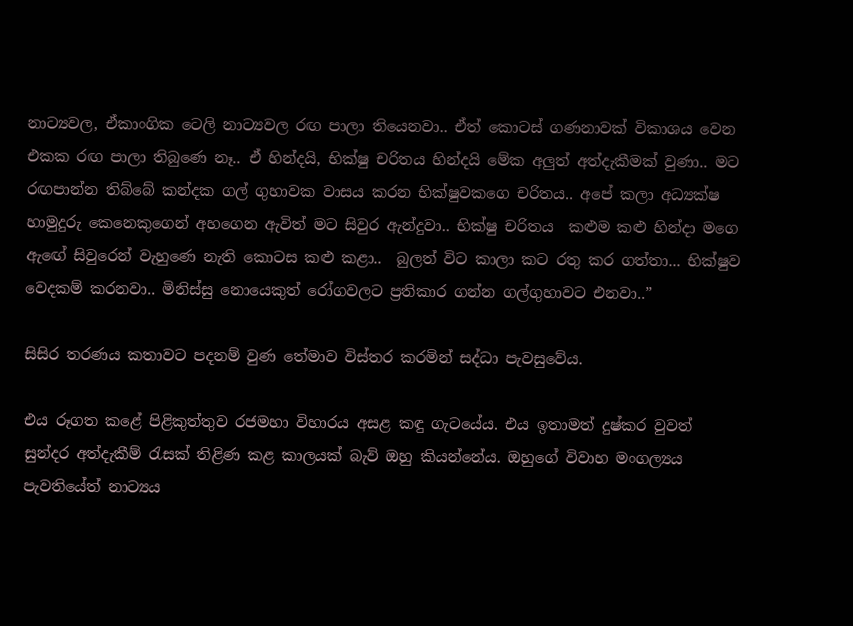නාට්‍යවල, ඒකාංගික ටෙලි නාට්‍යවල රඟ පාලා තියෙනවා.. ඒත් කොටස් ගණනාවක් විකාශය වෙන එකක රඟ පාලා තිබුණෙ නෑ.. ඒ හින්දයි, භික්ෂු චරිතය හින්දයි මේක අලුත් අත්දැකීමක් වුණා.. මට රඟපාන්න තිබ්බේ කන්දක ගල් ගුහාවක වාසය කරන භික්ෂුවකගෙ චරිතය.. අපේ කලා අධ්‍යක්ෂ හාමුදුරු කෙනෙකුගෙන් අහගෙන ඇවිත් මට සිවුර ඇන්දුවා.. භික්ෂු චරිතය  කළුම කළු හින්දා මගෙ ඇඟේ සිවුරෙන් වැහුණෙ නැති කොටස කළු කළා..  බුලත් විට කාලා කට රතු කර ගත්තා... භික්ෂුව වෙදකම් කරනවා.. මිනිස්සු නොයෙකුත් රෝගවලට ප්‍රතිකාර ගන්න ගල්ගුහාවට එනවා..”

සිසිර තරණය කතාවට පදනම් වුණ තේමාව විස්තර කරමින් සද්ධා පැවසුවේය.

එය රූගත කළේ පිළිකුත්තුව රජමහා විහාරය අසළ කඳු ගැටයේය. එය ඉතාමත් දුෂ්කර වුවත් සුන්දර අත්දැකීම් රැසක් තිළිණ කළ කාලයක් බැව් ඔහු කියන්නේය. ඔහුගේ විවාහ මංගල්‍යය පැවතියේත් නාට්‍යය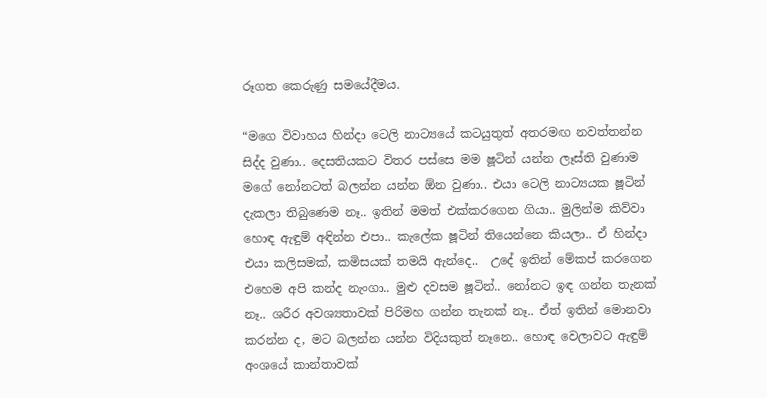රූගත කෙරුණු සමයේදීමය.

“මගෙ විවාහය හින්දා ටෙලි නාට්‍යයේ කටයුතුත් අතරමඟ නවත්තන්න සිද්ද වුණා.. දෙසතියකට විතර පස්සෙ මම ෂූටින් යන්න ලෑස්ති වුණාම මගේ නෝනටත් බලන්න යන්න ඕන වුණා.. එයා ටෙලි නාට්‍යයක ෂූටින් දැකලා තිබුණෙම නෑ.. ඉතින් මමත් එක්කරගෙන ගියා.. මුලින්ම කිව්වා හොඳ ඇඳුම් අඳින්න එපා.. කැලේක ෂූටින් තියෙන්නෙ කියලා.. ඒ හින්දා එයා කලිසමක්, කමිසයක් තමයි ඇන්දෙ..  උදේ ඉතින් මේකප් කරගෙන එහෙම අපි කන්ද නැංගා.. මුළු දවසම ෂූටින්.. නෝනට ඉඳ ගන්න තැනක් නෑ.. ශරීර අවශ්‍යතාවක් පිරිමහ ගන්න තැනක් නෑ.. ඒත් ඉතින් මොනවා කරන්න ද, මට බලන්න යන්න විදියකුත් නෑනෙ.. හොඳ වෙලාවට ඇඳුම් අංශයේ කාන්තාවක්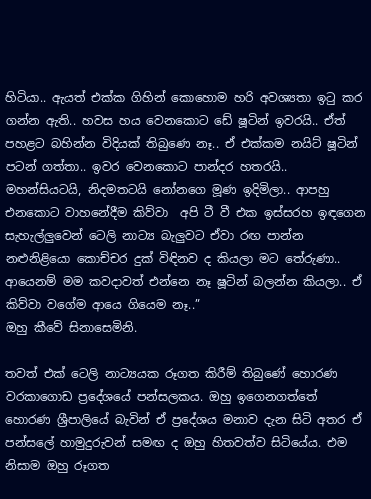හිටියා.. ඇයත් එක්ක ගිහින් කොහොම හරි අවශ්‍යතා ඉටු කර ගන්න ඇති.. හවස හය වෙනකොට ඩේ ෂූටින් ඉවරයි.. ඒත් පහළට බහින්න විදියක් තිබුණෙ නෑ.. ඒ එක්කම නයිට් ෂූටින් පටන් ගත්තා.. ඉවර වෙනකොට පාන්දර හතරයි.. මහන්සියටයි, නිදමතටයි නෝනගෙ මූණ ඉදිමිලා.. ආපහු එනකොට වාහනේදීම කිව්වා  අපි ටී වී එක ඉස්සරහ ඉඳගෙන සැහැල්ලුවෙන් ටෙලි නාට්‍ය බැලුවට ඒවා රඟ පාන්න නළුනිළියො කොච්චර දුක් විඳිනව ද කියලා මට තේරුණා.. ආයෙනම් මම කවදාවත් එන්නෙ නෑ ෂූටින් බලන්න කියලා.. ඒ කිව්වා වගේම ආයෙ ගියෙම නෑ..”
ඔහු කීවේ සිනාසෙමිනි.

තවත් එක් ටෙලි නාට්‍යයක රූගත කිරීම් තිබුණේ හොරණ වරකාගොඩ ප්‍රදේශයේ පන්සලකය. ඔහු ඉගෙනගත්තේ හොරණ ශ්‍රීපාලියේ බැවින් ඒ ප්‍රදේශය මනාව දැන සිටි අතර ඒ පන්සලේ හාමුදුරුවන් සමඟ ද ඔහු හිතවත්ව සිටියේය. එම නිසාම ඔහු රූගත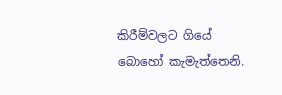කිරීම්වලට ගියේ බොහෝ කැමැත්තෙනි.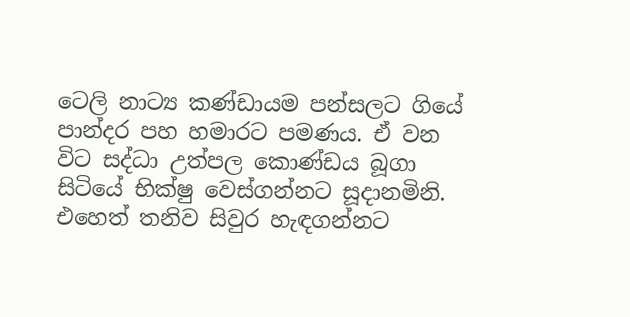ටෙලි නාට්‍ය කණ්ඩායම පන්සලට ගියේ පාන්දර පහ හමාරට පමණය. ඒ වන විට සද්ධා උත්පල කොණ්ඩය බූගා සිටියේ භික්ෂු වෙස්ගන්නට සූදානමිනි. එහෙත් තනිව සිවුර හැඳගන්නට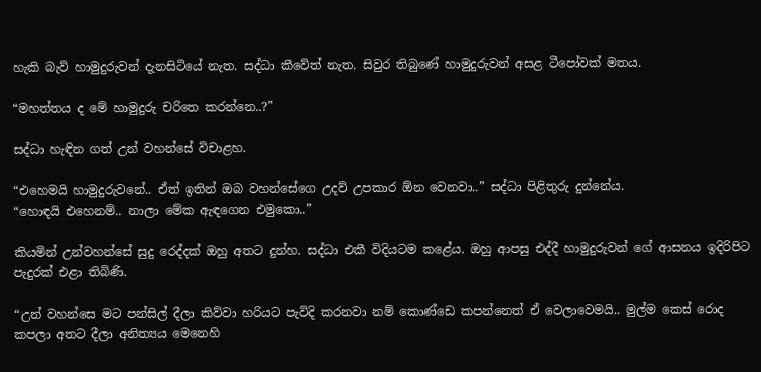හැකි බැව් හාමුදුරුවන් දැනසිටියේ නැත. සද්ධා කීවේත් නැත. සිවුර තිබුණේ හාමුදුරුවන් අසළ ටීපෝවක් මතය.

“මහත්තය ද මේ හාමුදුරු චරිතෙ කරන්නෙ..?”

සද්ධා හැඳින ගත් උන් වහන්සේ විචාළහ.

“එහෙමයි හාමුදුරුවනේ.. ඒත් ඉතින් ඔබ වහන්සේගෙ උදව් උපකාර ඕන වෙනවා..” සද්ධා පිළිතුරු දුන්නේය.
“හොඳයි එහෙනම්.. නාලා මේක ඇඳගෙන එමුකො..”

කියමින් උන්වහන්සේ සුදු රෙද්දක් ඔහු අතට දුන්හ. සද්ධා එකී විදියටම කළේය. ඔහු ආපසු එද්දී හාමුදුරුවන් ගේ ආසනය ඉදිරිපිට පැදුරක් එළා තිබිණි.

“උන් වහන්සෙ මට පන්සිල් දීලා කිව්වා හරියට පැවිදි කරනවා නම් කොණ්ඩෙ කපන්නෙත් ඒ වෙලාවෙමයි.. මුල්ම කෙස් රොද කපලා අතට දීලා අනිත්‍යය මෙනෙහි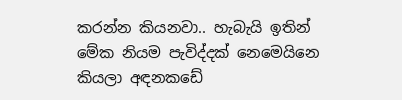කරන්න කියනවා.. හැබැයි ඉතින් මේක නියම පැවිද්දක් නෙමෙයිනෙ කියලා අඳනකඩේ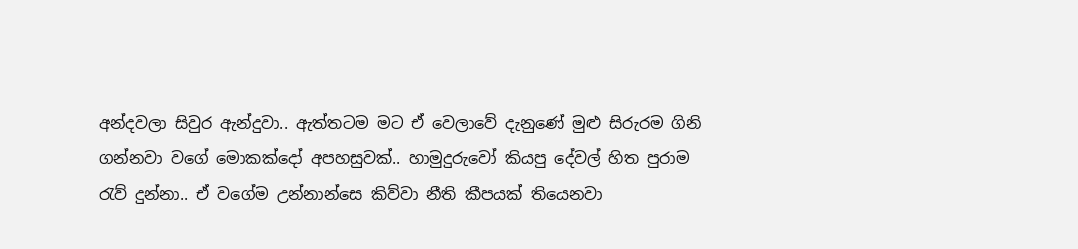අන්දවලා සිවුර ඇන්දුවා.. ඇත්තටම මට ඒ වෙලාවේ දැනුණේ මුළු සිරුරම ගිනි ගන්නවා වගේ මොකක්දෝ අපහසුවක්.. හාමුදුරුවෝ කියපු දේවල් හිත පුරාම රැව් දුන්නා.. ඒ වගේම උන්නාන්සෙ කිව්වා නීති කීපයක් තියෙනවා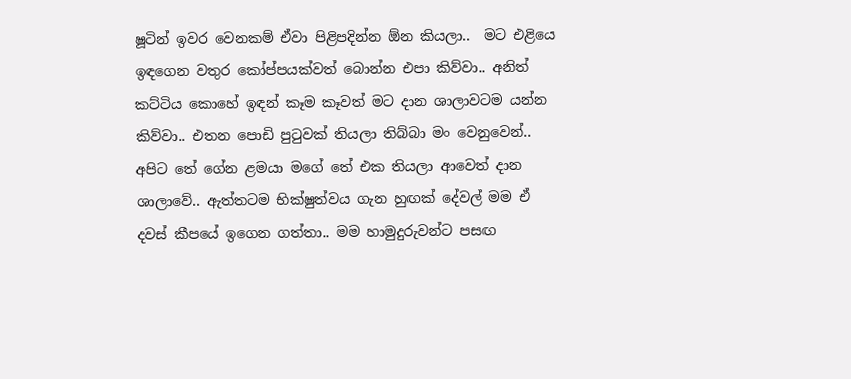ෂූටින් ඉවර වෙනකම් ඒවා පිළිපදින්න ඕන කියලා..  මට එළියෙ ඉඳගෙන වතුර කෝප්පයක්වත් බොන්න එපා කිව්වා.. අනිත් කට්ටිය කොහේ ඉඳන් කෑම කෑවත් මට දාන ශාලාවටම යන්න කිව්වා.. එතන පොඩි පුටුවක් තියලා තිබ්බා මං වෙනුවෙන්..  අපිට තේ ගේන ළමයා මගේ තේ එක තියලා ආවෙත් දාන ශාලාවේ.. ඇත්තටම භික්ෂුත්වය ගැන හුඟක් දේවල් මම ඒ දවස් කීපයේ ඉගෙන ගත්තා.. මම හාමුදුරුවන්ට පසඟ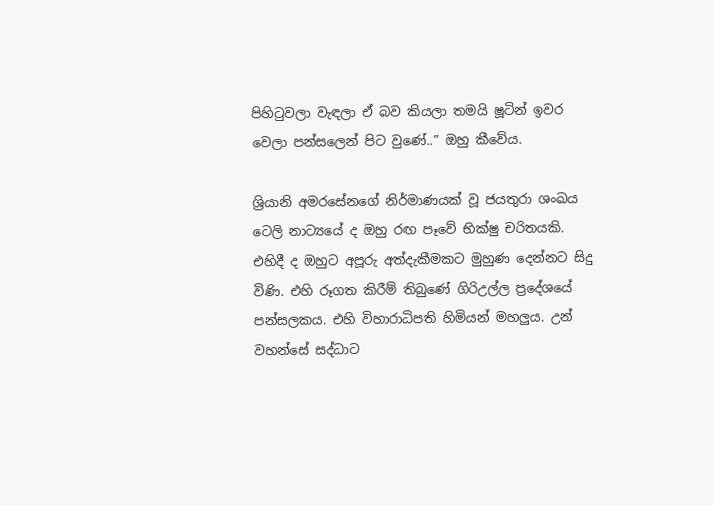පිහිටුවලා වැඳලා ඒ බව කියලා තමයි ෂූටින් ඉවර වෙලා පන්සලෙන් පිට වුණේ..” ඔහු කීවේය.

ශ්‍රියානි අමරසේනගේ නිර්මාණයක් වූ ජයතුරා ශංඛය ටෙලි නාට්‍යයේ ද ඔහු රඟ පෑවේ භික්ෂු චරිතයකි. එහිදී ද ඔහුට අපූරු අත්දැකීමකට මුහුණ දෙන්නට සිදු විණි. එහි රූගත කිරීම් තිබුණේ ගිරිඋල්ල ප්‍රදේශයේ පන්සලකය. එහි විහාරාධිපති හිමියන් මහලුය. උන් වහන්සේ සද්ධාට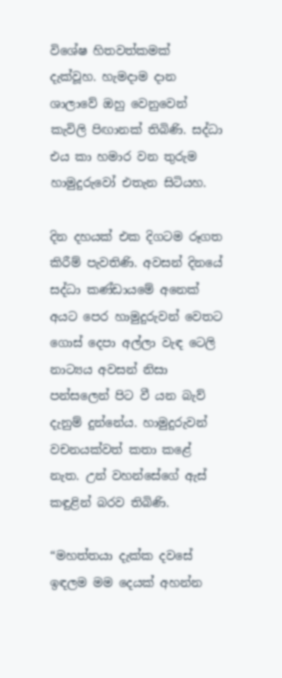විශේෂ හිතවත්කමක් දැක්වූහ. හැමදාම දාන ශාලාවේ ඔහු වෙනුවෙන් කැවිලි පිඟානක් තිබිණි. සද්ධා එය කා හමාර වන තුරුම හාමුදුරුවෝ එතැන සිටියහ.

දින දහයක් එක දිගටම රූගත කිරීම් පැවතිණි. අවසන් දිනයේ සද්ධා කණ්ඩායමේ අනෙක් අයට පෙර හාමුදුරුවන් වෙතට ගොස් දෙපා අල්ලා වැඳ ටෙලි නාට්‍යය අවසන් නිසා පන්සලෙන් පිට වී යන බැව් දැනුම් දුන්නේය. හාමුදුරුවන් වචනයක්වත් කතා කළේ නැත. උන් වහන්සේගේ ඇස් කඳුළින් බරව තිබිණි.

“මහත්තයා දැක්ක දවසේ ඉඳලම මම දෙයක් අහන්න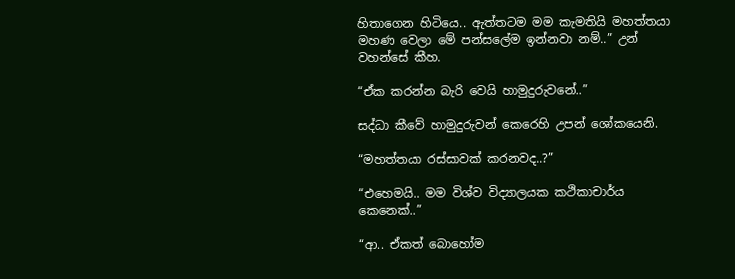හිතාගෙන හිටියෙ.. ඇත්තටම මම කැමතියි මහත්තයා මහණ වෙලා මේ පන්සලේම ඉන්නවා නම්..” උන් වහන්සේ කීහ.

“ඒක කරන්න බැරි වෙයි හාමුදුරුවනේ..”

සද්ධා කීවේ හාමුදුරුවන් කෙරෙහි උපන් ශෝකයෙනි.

“මහත්තයා රස්සාවක් කරනවද..?”

“එහෙමයි.. මම විශ්ව විද්‍යාලයක කථිකාචාර්ය කෙනෙක්..”

“ආ.. ඒකත් බොහෝම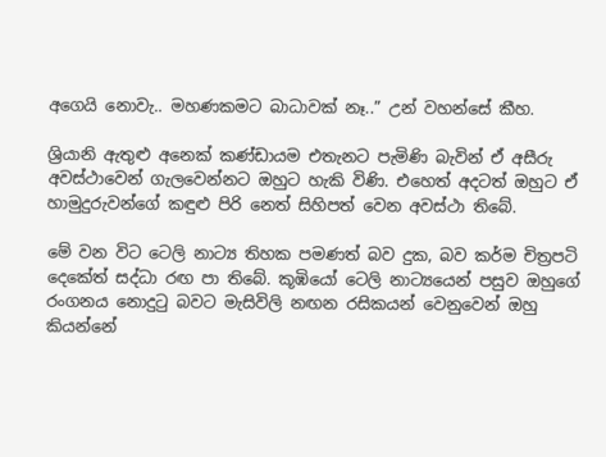අගෙයි නොවැ.. මහණකමට බාධාවක් නෑ..” උන් වහන්සේ කීහ.

ශ්‍රියානි ඇතුළු අනෙක් කණ්ඩායම එතැනට පැමිණි බැවින් ඒ අසීරු අවස්ථාවෙන් ගැලවෙන්නට ඔහුට හැකි විණි. එහෙත් අදටත් ඔහුට ඒ හාමුදුරුවන්ගේ කඳුළු පිරි නෙත් සිහිපත් වෙන අවස්ථා තිබේ.

මේ වන විට ටෙලි නාට්‍ය තිහක පමණත් බව දුක, බව කර්ම චිත්‍රපටි දෙකේත් සද්ධා රඟ පා තිබේ. කූඹියෝ ටෙලි නාට්‍යයෙන් පසුව ඔහුගේ රංගනය නොදුටු බවට මැසිවිලි නඟන රසිකයන් වෙනුවෙන් ඔහු කියන්නේ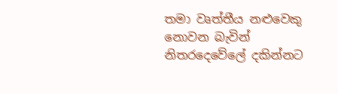තමා වෘත්තීය නළුවෙකු නොවන බැවින් නිතරදෙවේලේ දකින්නට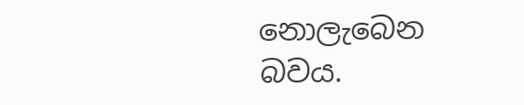නොලැබෙන බවය.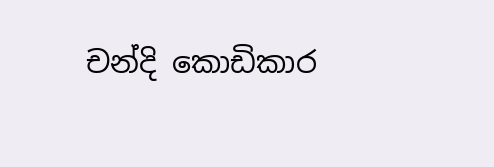චන්දි කොඩිකාර